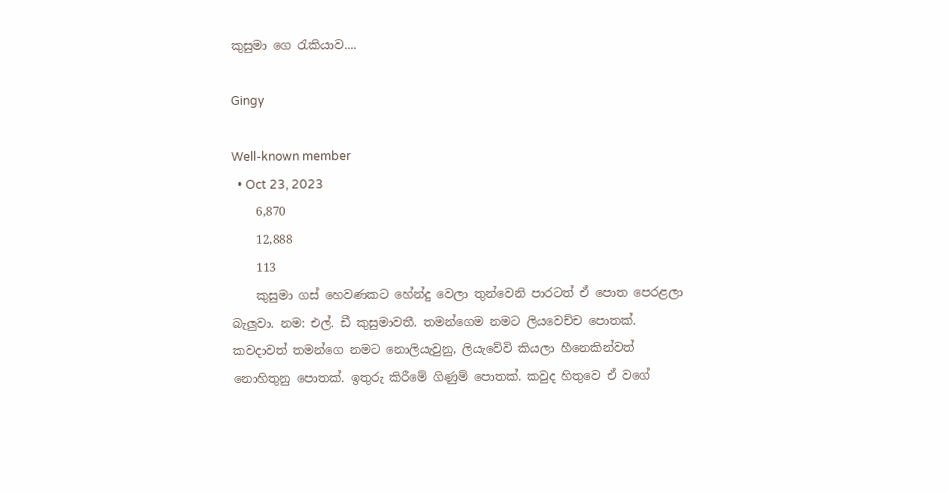කුසුමා ගෙ රැකියාව....

Gingy

Well-known member
  • Oct 23, 2023
    6,870
    12,888
    113
    කුසුමා ගස් හෙවණකට හේන්දු වෙලා තුන්වෙනි පාරටත් ඒ පොත පෙරළලා බැලුවා. නම: එල්. ඩී කුසුමාවතී. තමන්ගෙම නමට ලියවෙච්ච පොතක්. කවදාවත් තමන්ගෙ නමට නොලියැවුනු, ලියැවේවි කියලා හීනෙකින්වත් නොහිතුනු පොතක්. ඉතුරු කිරීමේ ගිණුම් පොතක්. කවුද හිතුවෙ ඒ වගේ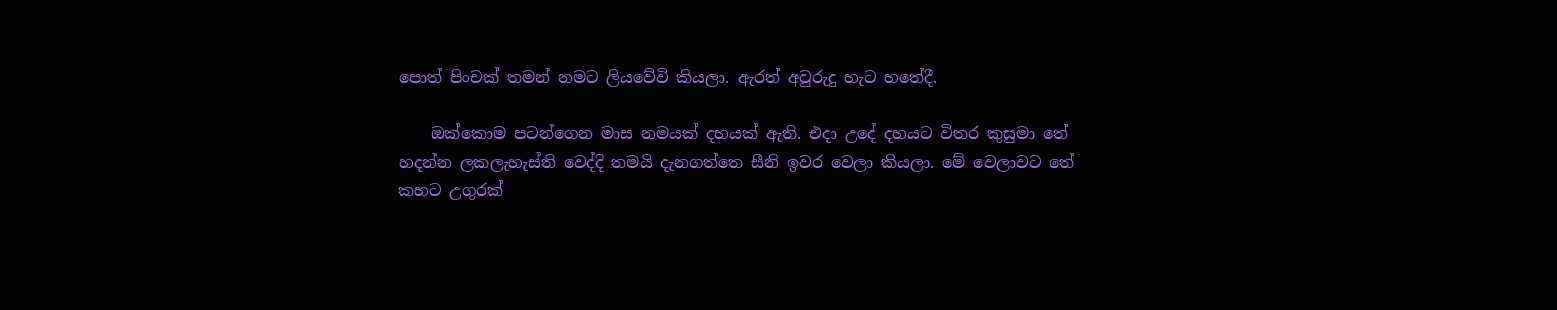පොත් පිංචක් තමන් නමට ලියවේවි කියලා. ඇරත් අවුරුදු හැට හතේදී.

    ඔක්කොම පටන්ගෙන මාස නමයක් දහයක් ඇති. එදා උදේ දහයට විතර කුසුමා තේ හදන්න ලකලැහැස්ති වෙද්දි තමයි දැනගත්තෙ සීනි ඉවර වෙලා කියලා. මේ වෙලාවට තේ කහට උගුරක්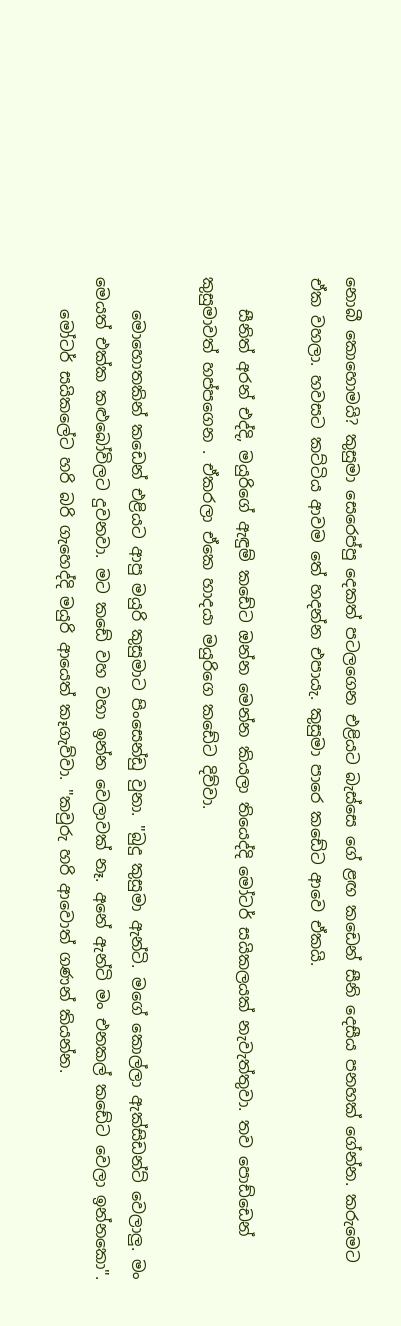නොබී කොහොමයි? කුසුමා සෙරෙප්පු දෙකත් පටලගෙන එළියට බැස්සෙ ගේ ළඟ කඩෙන් සීනි දෙසීය පනහක් ගේන්න. කරුමෙට ඒක වහලා. හවසට කට්ටිය ආවම තේ හදන්න එපායැ. කුසුමා පාරෙ කඩේට ආවෙ ඒකයි.

    සීනිත් අරන් එද්දි, මයුරිගේ ඇඳුම් කඩේට ඔන්න මෙන්න කියලා තියෙද්දි මෝටර් සයිකලයක් නැවැත්තුවා. තව පොඩ්ඩෙන් කුසුමාවත් හප්පගෙන . ඒකරලා ඒකෙ හාදයා මයුරිගෙ කඩේට දිව්වා.

    මොහොතකින් කඩෙන් එළියට ආපු මයුරි කුසුමාට පිංසෙන්ඩු වුනා. "බුදු කුසුමා ඇන්ටි. මගේ කොල්ලා ඇක්සිඩන්ට් වෙලාලු. මං මෙයත් එක්ක කළුබෝවිලට දුවනවා. මට කඩේ වහ වහා ඉන්න වෙලාවක් නෑ. අනේ ඇන්ටි මං එනකල් කඩේට වෙලා ඉන්නකො".
    මෝටර් සයිකලේට හරි බරි ගැහෙද්දි මයුරි ආයෙත් කෑගැව්වා. "කවුරු හරි ආවොත් ගණන් කියන්න.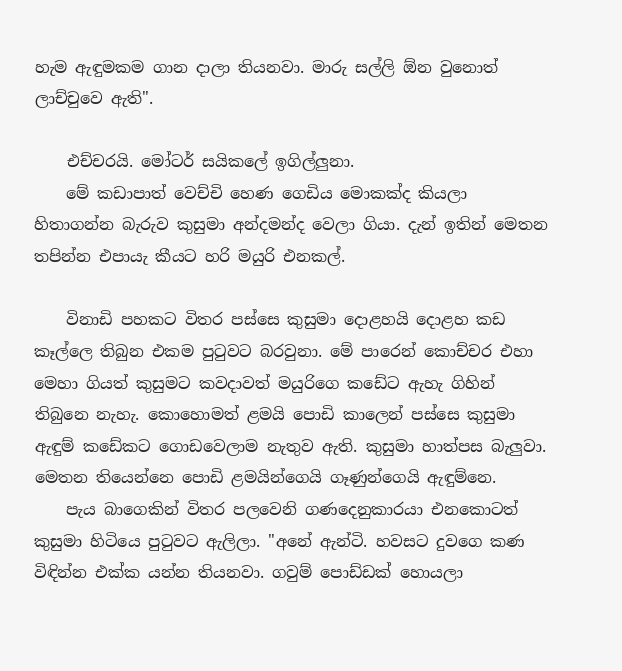හැම ඇඳුමකම ගාන දාලා තියනවා. මාරු සල්ලි ඕන වුනොත් ලාච්චුවෙ ඇති".

    එච්චරයි. මෝටර් සයිකලේ ඉගිල්ලුනා.
    මේ කඩාපාත් වෙච්චි හෙණ ගෙඩිය මොකක්ද කියලා හිතාගන්න බැරුව කුසුමා අන්දමන්ද වෙලා ගියා. දැන් ඉතින් මෙතන තපින්න එපායැ කීයට හරි මයුරි එනකල්.

    විනාඩි පහකට විතර පස්සෙ කුසුමා දොළහයි දොළහ කඩ කෑල්ලෙ තිබුන එකම පුටුවට බරවුනා. මේ පාරෙන් කොච්චර එහා මෙහා ගියත් කුසුමට කවදාවත් මයුරිගෙ කඩේට ඇහැ ගිහින් තිබුනෙ නැහැ. කොහොමත් ළමයි පොඩි කාලෙන් පස්සෙ කුසුමා ඇඳුම් කඩේකට ගොඩවෙලාම නැතුව ඇති. කුසුමා හාත්පස බැලුවා. මෙතන තියෙන්නෙ පොඩි ළමයින්ගෙයි ගෑණුන්ගෙයි ඇඳුම්නෙ.
    පැය බාගෙකින් විතර පලවෙනි ගණදෙනුකාරයා එනකොටත් කුසුමා හිටියෙ පුටුවට ඇලිලා. "අනේ ඇන්ටි. හවසට දුවගෙ කණ විඳින්න එක්ක යන්න තියනවා. ගවුම් පොඩ්ඩක් හොයලා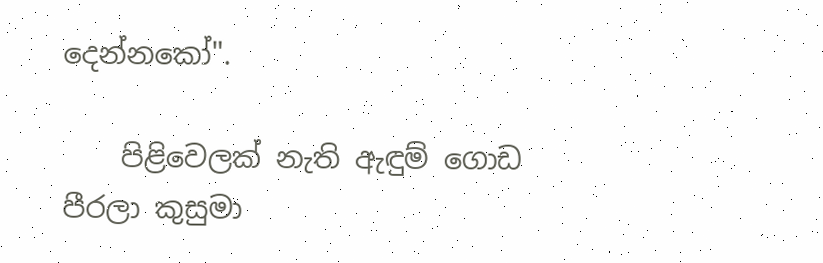දෙන්නකෝ".

    පිළිවෙලක් නැති ඇඳුම් ගොඩ පීරලා කුසුමා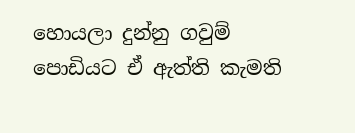හොයලා දුන්නු ගවුම් පොඩියට ඒ ඇත්ති කැමති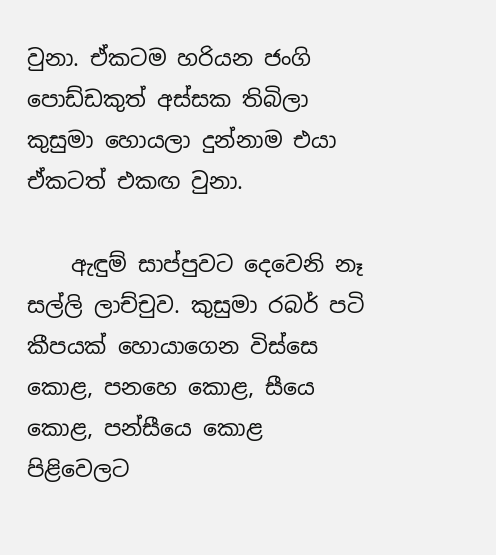වුනා. ඒකටම හරියන ජංගි පොඩ්ඩකුත් අස්සක තිබිලා කුසුමා හොයලා දුන්නාම එයා ඒකටත් එකඟ වුනා.

    ඇඳුම් සාප්පුවට දෙවෙනි නෑ සල්ලි ලාච්චුව. කුසුමා රබර් පටි කීපයක් හොයාගෙන විස්සෙ කොළ, පනහෙ කොළ, සීයෙ කොළ, පන්සීයෙ කොළ පිළිවෙලට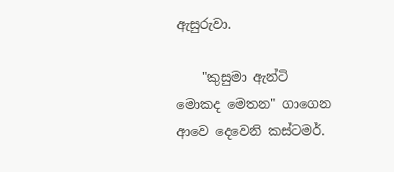ඇසුරුවා.

    "කුසුමා ඇන්ටි මොකද මෙතන" ගාගෙන ආවෙ දෙවෙනි කස්ටමර්.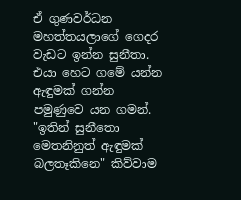ඒ ගුණවර්ධන මහත්තයලාගේ ගෙදර වැඩට ඉන්න සුනීතා. එයා හෙට ගමේ යන්න ඇඳුමක් ගන්න පමුණුවෙ යන ගමන්. "ඉතින් සුනීතො මෙතනිනුත් ඇඳුමක් බලතෑකිනෙ" කිව්වාම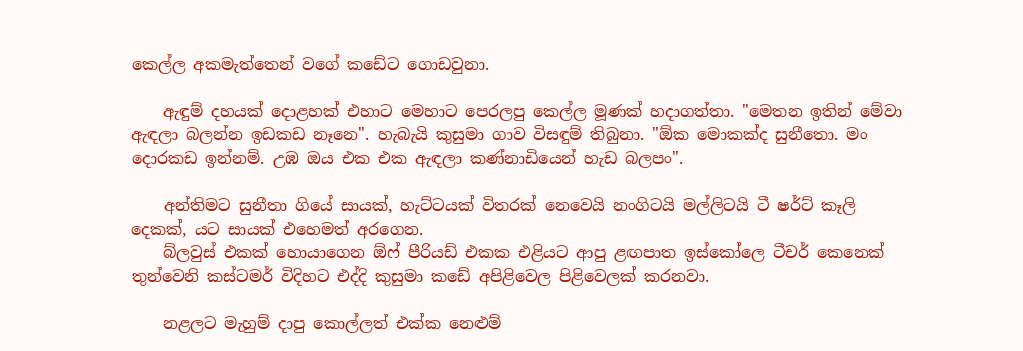කෙල්ල අකමැත්තෙන් වගේ කඩේට ගොඩවුනා.

    ඇඳුම් දහයක් දොළහක් එහාට මෙහාට පෙරලපු කෙල්ල මූණක් හදාගත්තා. "මෙතන ඉතින් මේවා ඇඳලා බලන්න ඉඩකඩ නෑනෙ". හැබැයි කුසුමා ගාව විසඳුම් තිබුනා. "ඕක මොකක්ද සුනීතො. මං දොරකඩ ඉන්නම්. උඹ ඔය එක එක ඇඳලා කණ්නාඩියෙන් හැඩ බලපං".

    අන්තිමට සුනීතා ගියේ සායක්, හැට්ටයක් විතරක් නෙවෙයි නංගිටයි මල්ලිටයි ටී ෂර්ට් කෑලි දෙකක්, යට සායක් එහෙමත් අරගෙන.
    බ්ලවුස් එකක් හොයාගෙන ඕෆ් පීරියඩ් එකක එළියට ආපු ළඟපාත ඉස්කෝලෙ ටීචර් කෙනෙක් තුන්වෙනි කස්ටමර් විදිහට එද්දි කුසුමා කඩේ අපිළිවෙල පිළිවෙලක් කරනවා.

    නළලට මැහුම් දාපු කොල්ලත් එක්ක නෙළුම්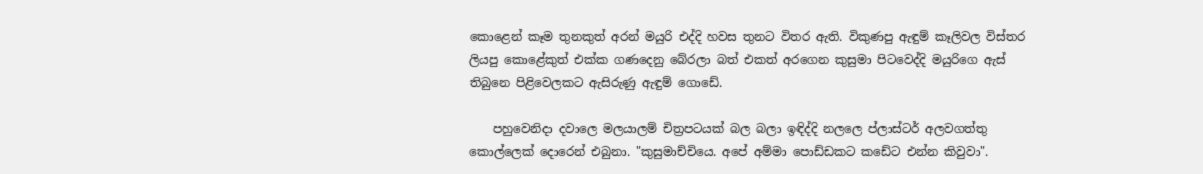කොළෙන් කෑම තුනකුත් අරන් මයුරි එද්දි හවස තුනට විතර ඇති. විකුණපු ඇඳුම් කෑලිවල විස්තර ලියපු කොළේකුත් එක්ක ගණදෙනු බේරලා බත් එකත් අරගෙන කුසුමා පිටවෙද්දි මයුරිගෙ ඇස් තිබුනෙ පිළිවෙලකට ඇසිරුණු ඇඳුම් ගොඩේ.

    පහුවෙනිදා දවාලෙ මලයාලම් චිත්‍රපටයක් බල බලා ඉඳිද්දි නලලෙ ප්ලාස්ටර් අලවගත්තු කොල්ලෙක් දොරෙන් එබුනා. "කුසුමාච්චියෙ. අපේ අම්මා පොඩ්ඩකට කඩේට එන්න කිවුවා".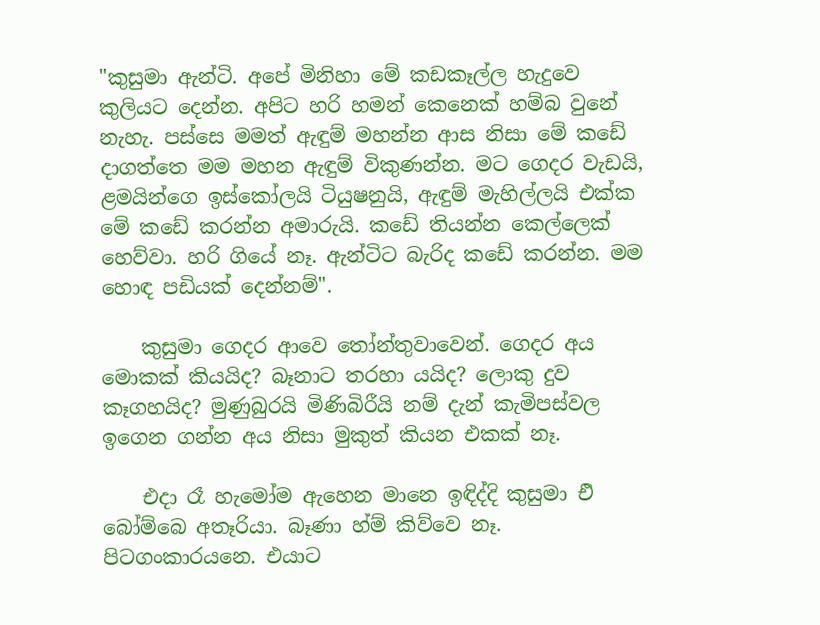"කුසුමා ඇන්ටි. අපේ මිනිහා මේ කඩකෑල්ල හැදුවෙ කුලියට දෙන්න. අපිට හරි හමන් කෙනෙක් හම්බ වුනේ නැහැ. පස්සෙ මමත් ඇඳුම් මහන්න ආස නිසා මේ කඩේ දාගත්තෙ මම මහන ඇඳුම් විකුණන්න. මට ගෙදර වැඩයි, ළමයින්ගෙ ඉස්කෝලයි ටියුෂනුයි, ඇඳුම් මැහිල්ලයි එක්ක මේ කඩේ කරන්න අමාරුයි. කඩේ තියන්න කෙල්ලෙක් හෙව්වා. හරි ගියේ නෑ. ඇන්ටිට බැරිද කඩේ කරන්න. මම හොඳ පඩියක් දෙන්නම්".

    කුසුමා ගෙදර ආවෙ තෝන්තුවාවෙන්. ගෙදර අය මොකක් කියයිද? බෑනාට තරහා යයිද? ලොකු දුව කෑගහයිද? මුණුබුරයි මිණිබිරීයි නම් දැන් කැමිපස්වල ඉගෙන ගන්න අය නිසා මුකුත් කියන එකක් නෑ.

    එදා රෑ හැමෝම ඇහෙන මානෙ ඉඳිද්දි කුසුමා එි බෝම්බෙ අතෑරියා. බෑණා හ්ම් කිව්වෙ නෑ. පිටගංකාරයනෙ. එයාට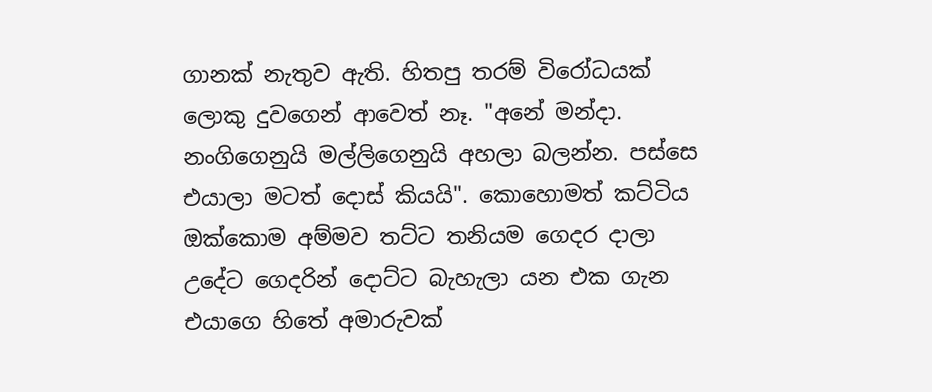ගානක් නැතුව ඇති. හිතපු තරම් විරෝධයක් ලොකු දුවගෙන් ආවෙත් නෑ. "අනේ මන්දා. නංගිගෙනුයි මල්ලිගෙනුයි අහලා බලන්න. පස්සෙ එයාලා මටත් දොස් කියයි". කොහොමත් කට්ටිය ඔක්කොම අම්මව තට්ට තනියම ගෙදර දාලා උදේට ගෙදරින් දොට්ට බැහැලා යන එක ගැන එයාගෙ හිතේ අමාරුවක්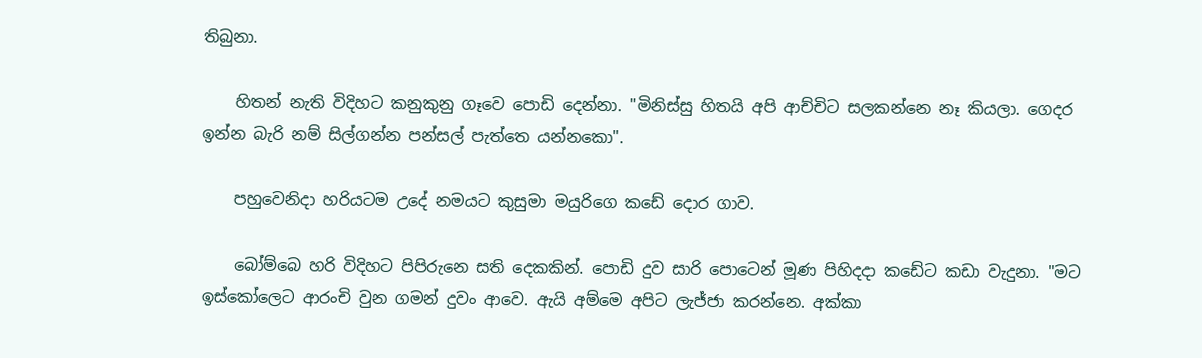තිබුනා.

    හිතන් නැති විදිහට කනුකුනු ගෑවෙ පොඩි දෙන්නා. "මිනිස්සු හිතයි අපි ආච්චිට සලකන්නෙ නෑ කියලා. ගෙදර ඉන්න බැරි නම් සිල්ගන්න පන්සල් පැත්තෙ යන්නකො".

    පහුවෙනිදා හරියටම උදේ නමයට කුසුමා මයුරිගෙ කඩේ දොර ගාව.

    බෝම්බෙ හරි විදිහට පිපිරුනෙ සති දෙකකින්. පොඩි දුව සාරි පොටෙන් මූණ පිහිදදා කඩේට කඩා වැදුනා. "මට ඉස්කෝලෙට ආරංචි වුන ගමන් දුවං ආවෙ. ඇයි අම්මෙ අපිට ලැජ්ජා කරන්නෙ. අක්කා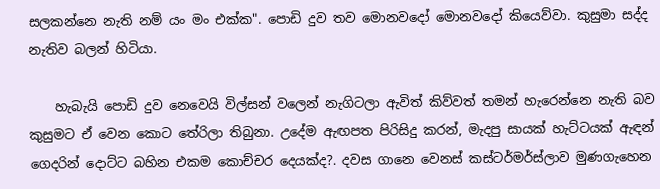සලකන්නෙ නැති නම් යං මං එක්ක". පොඩි දුව තව මොනවදෝ මොනවදෝ කියෙව්වා. කුසුමා සද්ද නැතිව බලන් හිටියා.

    හැබැයි පොඩි දුව නෙවෙයි විල්සන් වලෙන් නැගිටලා ඇවිත් කිව්වත් තමන් හැරෙන්නෙ නැති බව කුසුමට ඒ වෙන කොට තේරිලා තිබුනා. උදේම ඇඟපත පිරිසිදු කරන්, මැදපු සායක් හැට්ටයක් ඇඳන් ගෙදරින් දොට්ට බහින එකම කොච්චර දෙයක්ද?. දවස ගානෙ වෙනස් කස්ටර්මර්ස්ලාව මුණගැහෙන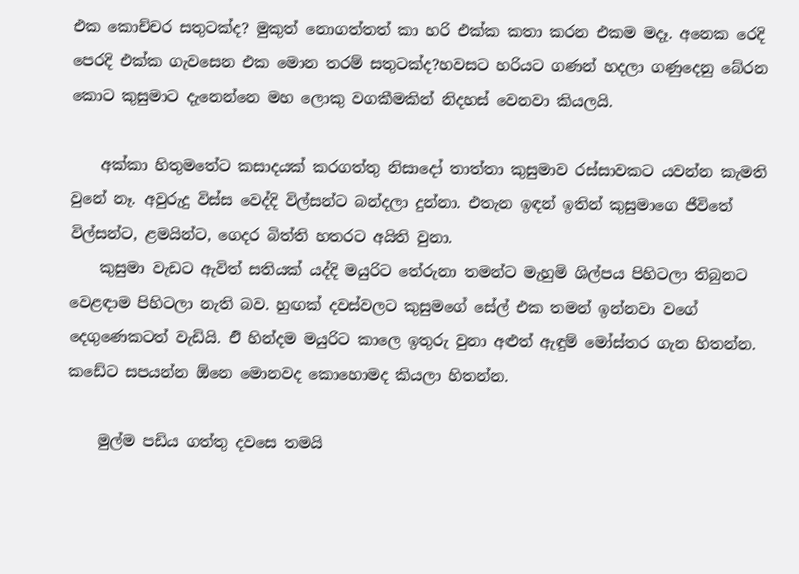එක කොච්චර සතුටක්ද? මුකුත් නොගත්තත් කා හරි එක්ක කතා කරන එකම මදෑ. අනෙක රෙදි පෙරදි එක්ක ගැවසෙන එක මොන තරම් සතුටක්ද?හවසට හරියට ගණන් හදලා ගණුදෙනු බේරන කොට කුසුමාට දැනෙන්නෙ මහ ලොකු වගකීමකින් නිදහස් වෙනවා කියලයි.

    අක්කා හිතුමතේට කසාදයක් කරගත්තු නිසාදෝ තාත්තා කුසුමාව රස්සාවකට යවන්න කැමති වුනේ නෑ. අවුරුදු විස්ස වෙද්දි විල්සන්ට බන්දලා දුන්නා. එතැන ඉඳන් ඉතින් කුසුමාගෙ ජීවිතේ විල්සන්ට, ළමයින්ට, ගෙදර බිත්ති හතරට අයිති වුනා.
    කුසුමා වැඩට ඇවිත් සතියක් යද්දි මයුරිට තේරුනා තමන්ට මැහුමි ශිල්පය පිහිටලා තිබුනට වෙළඳාම පිහිටලා නැති බව. හුඟක් දවස්වලට කුසුමගේ සේල් එක තමන් ඉන්නවා වගේ දෙගුණෙකටත් වැඩියි. එි හින්දම මයුරිට කාලෙ ඉතුරු වුනා අළුත් ඇඳුම් මෝස්තර ගැන හිතන්න. කඩේට සපයන්න ඕනෙ මොනවද කොහොමද කියලා හිතන්න.

    මුල්ම පඩිය ගත්තු දවසෙ තමයි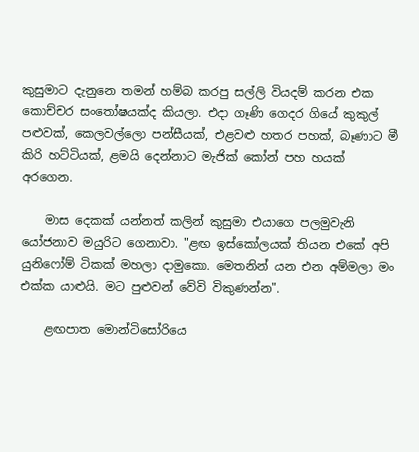කුසුමාට දැනුනෙ තමන් හම්බ කරපු සල්ලි වියදම් කරන එක කොච්චර සංතෝෂයක්ද කියලා. එදා ගෑණි ගෙදර ගියේ කුකුල් පළුවක්, කෙලවල්ලො පන්සීයක්, එළවළු හතර පහක්, බෑණාට මී කිරි හට්ටියක්, ළමයි දෙන්නාට මැජික් කෝන් පහ හයක් අරගෙන.

    මාස දෙකක් යන්නත් කලින් කුසුමා එයාගෙ පලමුවැනි යෝජනාව මයුරිට ගෙනාවා. "ළඟ ඉස්කෝලයක් තියන එකේ අපි යුනිෆෝම් ටිකක් මහලා දාමුකො. මෙතනින් යන එන අම්මලා මං එක්ක යාළුයි. මට පුළුවන් වේවි විකුණන්න".

    ළඟපාත මොන්ටිසෝරියෙ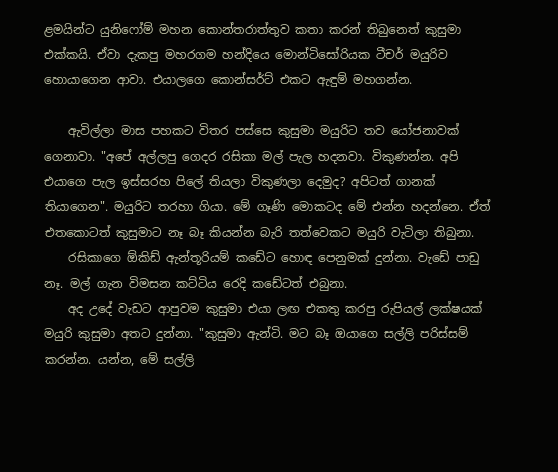ළමයින්ට යුනිෆෝම් මහන කොන්තරාත්තුව කතා කරන් තිබුනෙත් කුසුමා එක්කයි. ඒවා දැකපු මහරගම හන්දියෙ මොන්ටිසෝරියක ටීචර් මයුරිව හොයාගෙන ආවා. එයාලගෙ කොන්සර්ට් එකට ඇඳුම් මහගන්න.

    ඇවිල්ලා මාස පහකට විතර පස්සෙ කුසුමා මයුරිට තව යෝජනාවක් ගෙනාවා. "අපේ අල්ලපු ගෙදර රසිකා මල් පැල හදනවා. විකුණන්න. අපි එයාගෙ පැල ඉස්සරහ පිලේ තියලා විකුණලා දෙමුද? අපිටත් ගානක් තියාගෙන". මයුරිට තරහා ගියා. මේ ගෑණි මොකටද මේ එන්න හදන්නෙ. ඒත් එතකොටත් කුසුමාට නෑ බෑ කියන්න බැරි තත්වෙකට මයුරි වැටිලා තිබුනා.
    රසිකාගෙ ඕකිඩ් ඇන්තූරියම් කඩේට හොඳ පෙනුමක් දුන්නා. වැඩේ පාඩු නෑ. මල් ගැන විමසන කට්ටිය රෙදි කඩේටත් එබුනා.
    අද උදේ වැඩට ආපුවම කුසුමා එයා ලඟ එකතු කරපු රුපියල් ලක්ෂයක් මයුරි කුසුමා අතට දුන්නා. "කුසුමා ඇන්ටි. මට බෑ ඔයාගෙ සල්ලි පරිස්සම් කරන්න. යන්න, මේ සල්ලි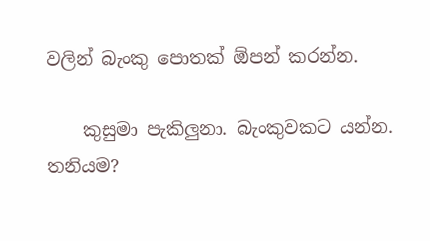වලින් බැංකු පොතක් ඕපන් කරන්න.

    කුසුමා පැකිලුනා. බැංකුවකට යන්න. තනියම?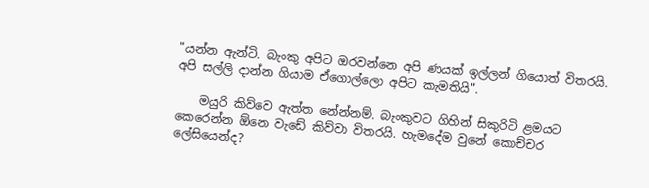"යන්න ඇන්ටි. බැංකු අපිට ඔරවන්නෙ අපි ණයක් ඉල්ලන් ගියොත් විතරයි. අපි සල්ලි දාන්න ගියාම ඒගොල්ලො අපිට කැමතියි".

    මයුරි කිව්වෙ ඇත්ත නේන්නම්. බැංකුවට ගිහින් සිකුරිටි ළමයට කෙරෙන්න ඕනෙ වැඩේ කිව්වා විතරයි. හැමදේම වුනේ කොච්චර ලේසියෙන්ද?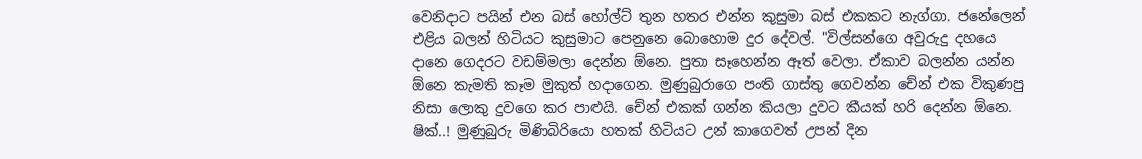වෙනිදාට පයින් එන බස් හෝල්ට් තුන හතර එන්න කුසුමා බස් එකකට නැග්ගා. ජනේලෙන් එළිය බලන් හිටියට කුසුමාට පෙනුනෙ බොහොම දුර දේවල්. "විල්සන්ගෙ අවුරුදු දහයෙ දානෙ ගෙදරට වඩම්මලා දෙන්න ඕනෙ. පුතා සෑහෙන්න ඈත් වෙලා. ඒකාව බලන්න යන්න ඕනෙ කැමති කෑම මුකුත් හදාගෙන. මුණුබුරාගෙ පංති ගාස්තු ගෙවන්න චේන් එක විකුණපු නිසා ලොකු දුවගෙ කර පාළුයි. චේන් එකක් ගන්න කියලා දුවට කීයක් හරි දෙන්න ඕනෙ. ෂික්..! මුණුබුරු මිණිබිරියො හතක් හිටියට උන් කාගෙවත් උපන් දින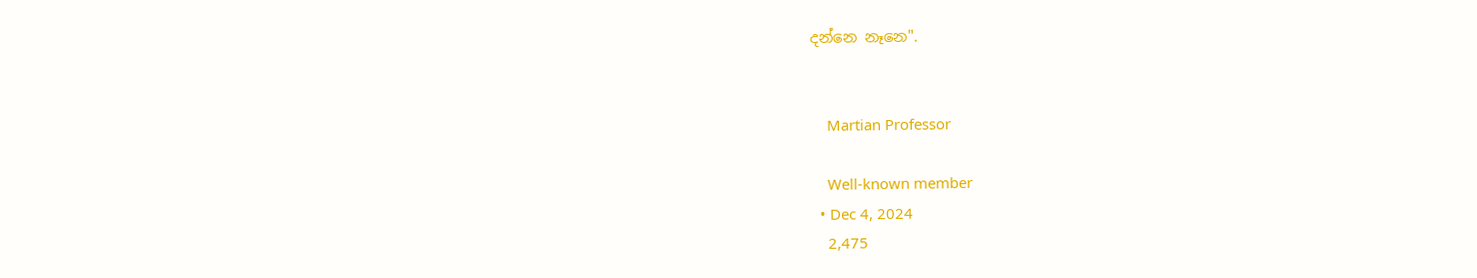දන්නෙ නෑනෙ".


    Martian Professor

    Well-known member
  • Dec 4, 2024
    2,475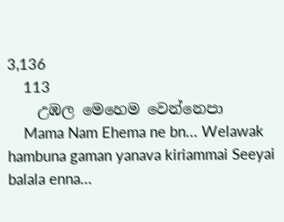3,136
    113
    උඹල මෙහෙම වෙන්නෙපා
    Mama Nam Ehema ne bn... Welawak hambuna gaman yanava kiriammai Seeyai balala enna...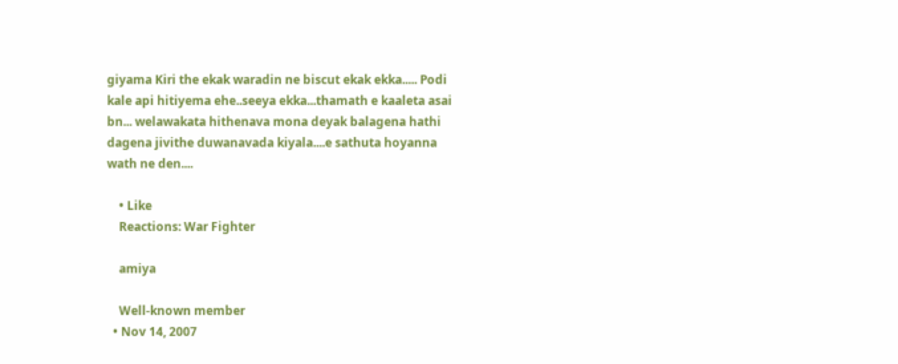giyama Kiri the ekak waradin ne biscut ekak ekka..... Podi kale api hitiyema ehe..seeya ekka...thamath e kaaleta asai bn... welawakata hithenava mona deyak balagena hathi dagena jivithe duwanavada kiyala....e sathuta hoyanna wath ne den....

    • Like
    Reactions: War Fighter

    amiya

    Well-known member
  • Nov 14, 2007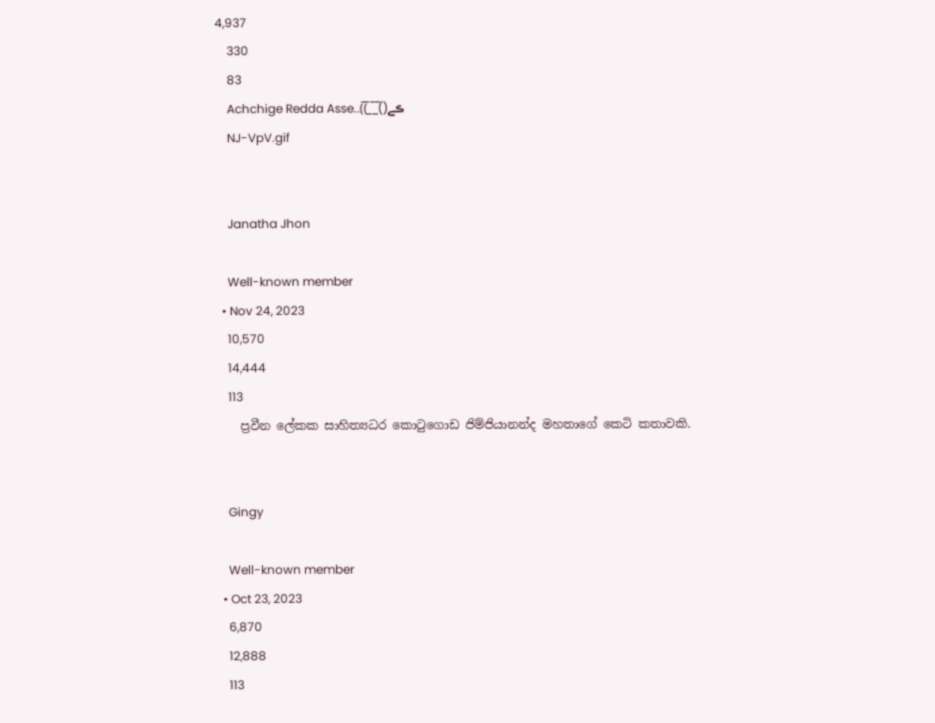4,937
    330
    83
    Achchige Redda Asse..(̅(̅_̅_̅()ڪے
    NJ-VpV.gif


    Janatha Jhon

    Well-known member
  • Nov 24, 2023
    10,570
    14,444
    113
    ප්‍රවීන ලේකක සාහිත්‍යධර කොටුගොඩ ජිම්ජියානන්ද මහතාගේ කෙටි කතාවකි.


    Gingy

    Well-known member
  • Oct 23, 2023
    6,870
    12,888
    113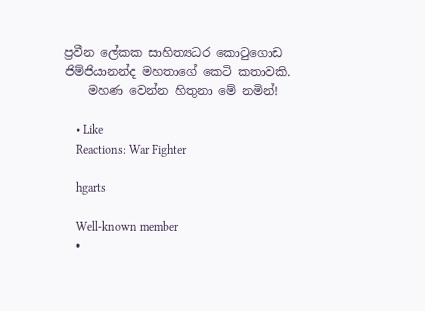ප්‍රවීන ලේකක සාහිත්‍යධර කොටුගොඩ ජිම්ජියානන්ද මහතාගේ කෙටි කතාවකි.
    මහණ වෙන්න හිතුනා මේ නමින්!

    • Like
    Reactions: War Fighter

    hgarts

    Well-known member
  •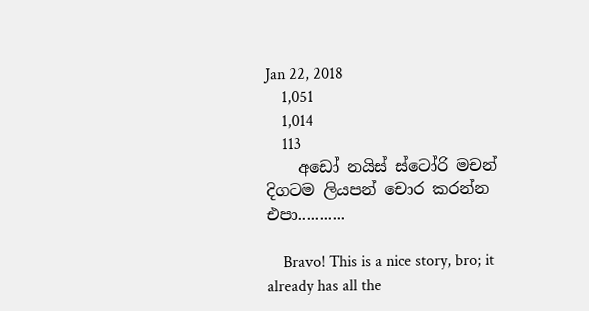Jan 22, 2018
    1,051
    1,014
    113
    අඩෝ නයිස් ස්ටෝරි මචන් දිගටම ලියපන් චොර කරන්න එපා...........

    Bravo! This is a nice story, bro; it already has all the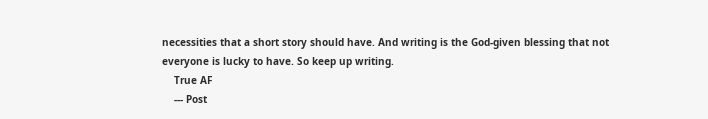necessities that a short story should have. And writing is the God-given blessing that not everyone is lucky to have. So keep up writing.
    True AF
    --- Post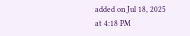added on Jul 18, 2025 at 4:18 PM